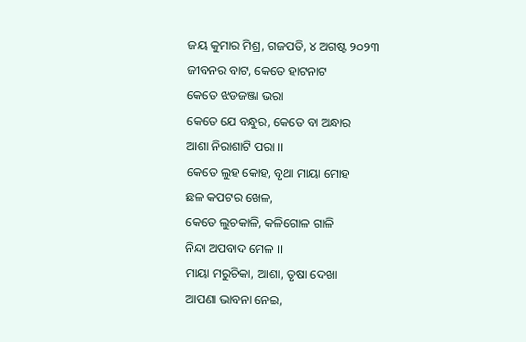ଜୟ କୁମାର ମିଶ୍ର, ଗଜପତି, ୪ ଅଗଷ୍ଟ ୨୦୨୩
ଜୀବନର ବାଟ, କେତେ ହାଟନାଟ
କେତେ ଝଡଜଞ୍ଜା ଭରା
କେତେ ଯେ ବନ୍ଧୁର, କେତେ ବା ଅନ୍ଧାର
ଆଶା ନିରାଶାଟି ପରା ।।
କେତେ ଲୁହ କୋହ, ବୃଥା ମାୟା ମୋହ
ଛଳ କପଟର ଖେଳ,
କେତେ ଲୁଚକାଳି, କଳିଗୋଳ ଗାଳି
ନିନ୍ଦା ଅପବାଦ ମେଳ ।।
ମାୟା ମରୁଚିକା, ଆଶା, ତୃଷା ଦେଖା
ଆପଣା ଭାବନା ନେଇ,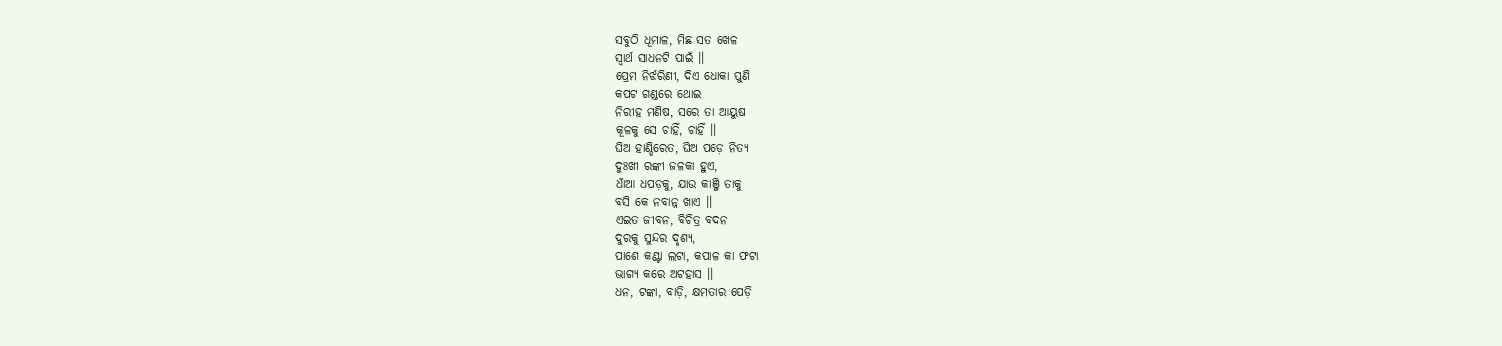ସବୁଠି ଧୂମାଳ, ମିଛ ସତ ଖେଳ
ସ୍ୱାର୍ଥ ସାଧନଟି ପାଇଁ ।।
ପ୍ରେମ ନିର୍ଝରିଣୀ, ଦିଏ ଧୋକା ପୁଣି
କପଟ ଗଣ୍ଡରେ ଥୋଇ
ନିରୀହ ମଣିଷ, ସରେ ତା ଆୟୁଷ
କୂଳକୁ ସେ ଚାହିଁ, ଚାହିଁ ।।
ଘିଅ ହାଣ୍ଡିରେତ, ଘିଅ ପଡ଼େ ନିତ୍ୟ
ଦୁଃଖୀ ରଙ୍କୀ ଜଳକା ହୁଏ,
ଧାଁଆ ଧପଡ଼କୁ, ଯାଉ କାଞ୍ଜି ତାକୁ
ବସି କେ ନବାନ୍ନ ଖାଏ ।।
ଏଇତ ଜୀବନ, ବିଚିତ୍ର ବଦନ
ଦୁରକୁ ସୁନ୍ଦର ଦୃଶ୍ୟ,
ପାଶେ କଣ୍ଟା ଲଟା, କପାଳ କା ଫଟା
ଭାଗ୍ୟ କରେ ଅଟହାସ ।।
ଧନ, ଟଙ୍କା, ବାଡ଼ି, କ୍ଷମତାର ପେଡ଼ି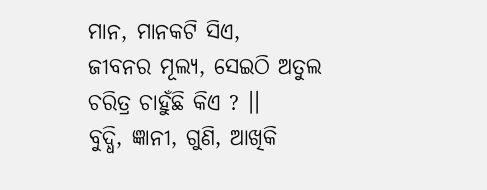ମାନ, ମାନକଟି ସିଏ,
ଜୀବନର ମୂଲ୍ୟ, ସେଇଠି ଅତୁଲ
ଚରିତ୍ର ଚାହୁଁଛି କିଏ ? ।।
ବୁଦ୍ଧି, ଜ୍ଞାନୀ, ଗୁଣି, ଆଖିକି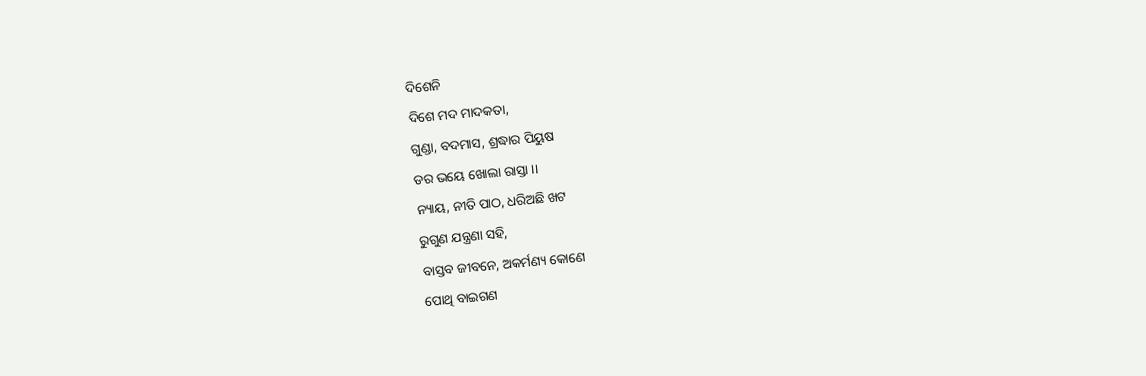ଦିଶେନି
ଦିଶେ ମଦ ମାଦକତା,
ଗୁଣ୍ଡା, ବଦମାସ, ଶ୍ରଦ୍ଧାର ପିୟୁଷ
ଡର ଭୟେ ଖୋଲା ରାସ୍ତା ।।
ନ୍ୟାୟ, ନୀତି ପାଠ, ଧରିଅଛି ଖଟ
ରୁଗୁଣ ଯନ୍ତ୍ରଣା ସହି,
ବାସ୍ତବ ଜୀବନେ, ଅକର୍ମଣ୍ୟ କୋଣେ
ପୋଥି ବାଇଗଣ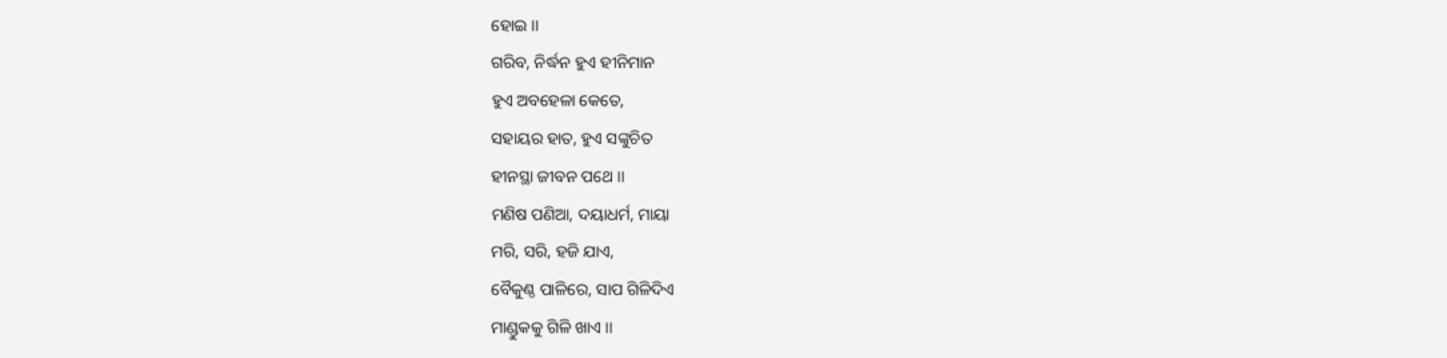ହୋଇ ।।
ଗରିବ, ନିର୍ଦ୍ଧନ ହୁଏ ହୀନିମାନ
ହୁଏ ଅବହେଳା କେତେ,
ସହାୟର ହାତ, ହୁଏ ସଙ୍କୁଚିତ
ହୀନସ୍ଥା ଜୀବନ ପଥେ ।।
ମଣିଷ ପଣିଆ, ଦୟାଧର୍ମ, ମାୟା
ମରି, ସରି, ହଜି ଯାଏ,
ବୈକୁଣ୍ଠ ପାଳିରେ, ସାପ ଗିଳିଦିଏ
ମାଣ୍ଡୁକକୁ ଗିଳି ଖାଏ ।।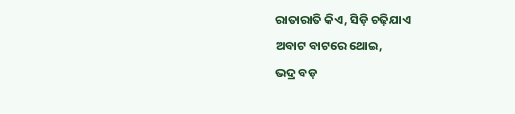ରାତାରାତି କିଏ, ସିଡ଼ି ଚଢ଼ିଯାଏ
ଅବାଟ ବାଟରେ ଥୋଇ,
ଭଦ୍ର ବଡ଼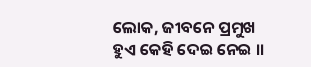ଲୋକ, ଜୀବନେ ପ୍ରମୁଖ
ହୁଏ କେହି ଦେଇ ନେଇ ।।